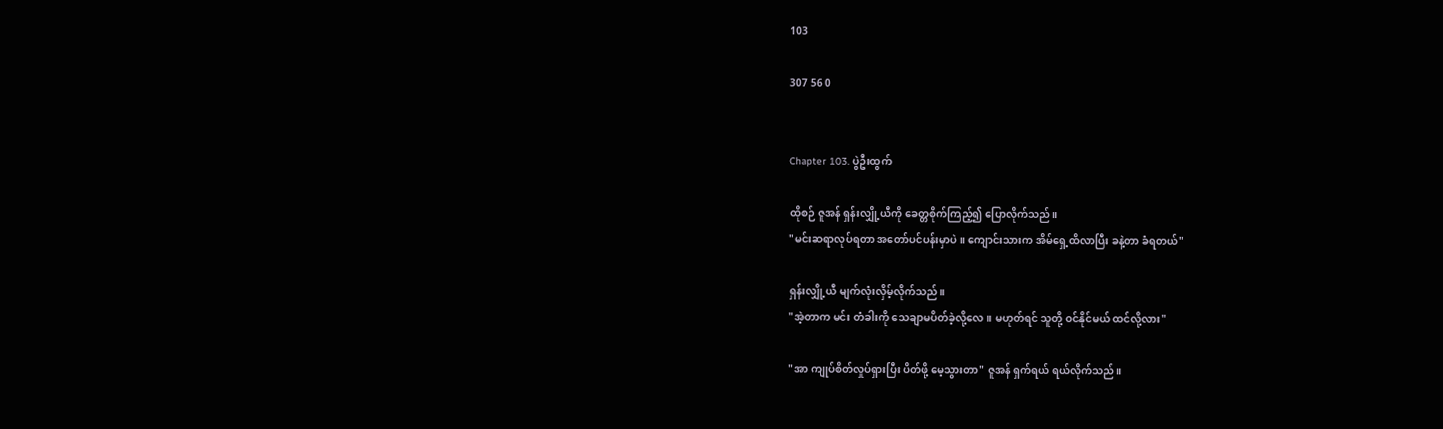103

307 56 0


Chapter 103. ပွဲဦးထွက်

ထိုစဉ် ဇူအန် ရှန်းလျှို့ယီကို ခေတ္တစိုက်ကြည့်၍ ပြောလိုက်သည်။
"မင်းဆရာလုပ်ရတာ အတော်ပင်ပန်းမှာပဲ။ ကျောင်းသားက အိမ်ရှေ့ထိလာပြီး ခနဲ့တာ ခံရတယ်"

ရှန်းလျှို့ယီ မျက်လုံးလှိမ့်လိုက်သည်။
"အဲ့တာက မင်း တံခါးကို သေချာမပိတ်ခဲ့လို့လေ။ မဟုတ်ရင် သူတို့ ဝင်နိုင်မယ် ထင်လို့လား"

"အာ ကျုပ်စိတ်လှုပ်ရှားပြီး ပိတ်ဖို့ မေ့သွားတာ" ဇူအန် ရှက်ရယ် ရယ်လိုက်သည်။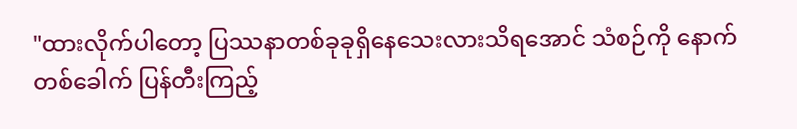"ထားလိုက်ပါတော့ ပြဿနာတစ်ခုခုရှိနေသေးလားသိရအောင် သံစဉ်ကို နောက်တစ်ခေါက် ပြန်တီးကြည့်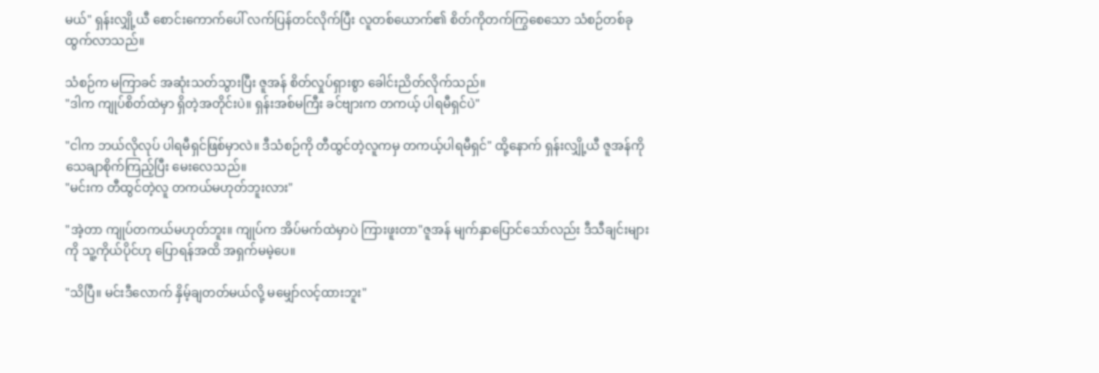မယ်" ရှန်းလျှို့ယီ စောင်းကောက်ပေါ် လက်ပြန်တင်လိုက်ပြီး လူတစ်ယောက်၏ စိတ်ကိုတက်ကြွစေသော သံစဉ်တစ်ခု ထွက်လာသည်။

သံစဉ်က မကြာခင် အဆုံးသတ်သွားပြီး ဇူအန် စိတ်လှုပ်ရှားစွာ ခေါင်းညိတ်လိုက်သည်။
"ဒါက ကျုပ်စိတ်ထဲမှာ ရှိတဲ့အတိုင်းပဲ။ ရှန်းအစ်မကြီး ခင်ဗျားက တကယ့် ပါရမီရှင်ပဲ"

"ငါက ဘယ်လိုလုပ် ပါရမီရှင်ဖြစ်မှာလဲ။ ဒီသံစဉ်ကို တီထွင်တဲ့လူကမှ တကယ့်ပါရမီရှင်" ထို့နောက် ရှန်းလျှို့ယီ ဇူအန်ကို သေချာစိုက်ကြည့်ပြီး မေးလေသည်။
"မင်းက တီထွင်တဲ့လူ တကယ်မဟုတ်ဘူးလား"

"အဲ့တာ ကျုပ်တကယ်မဟုတ်ဘူး။ ကျုပ်က အိပ်မက်ထဲမှာပဲ ကြားဖူးတာ"ဇူအန် မျက်နှာပြောင်သော်လည်း ဒီသီချင်းများကို သူ့ကိုယ်ပိုင်ဟု ပြောရန်အထိ အရှက်မမဲ့ပေ။

"သိပြီ။ မင်းဒီလောက် နှိမ့်ချတတ်မယ်လို့ မမျှော်လင့်ထားဘူး"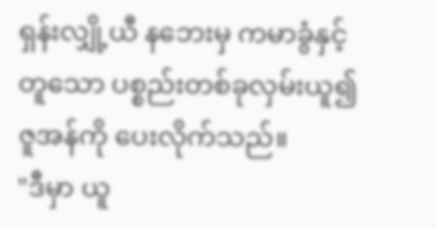ရှန်းလျှို့ယီ နဘေးမှ ကမာခွံနှင့်တူသော ပစ္စည်းတစ်ခုလှမ်းယူ၍ ဇူအန်ကို ပေးလိုက်သည်။
"ဒီမှာ ယူ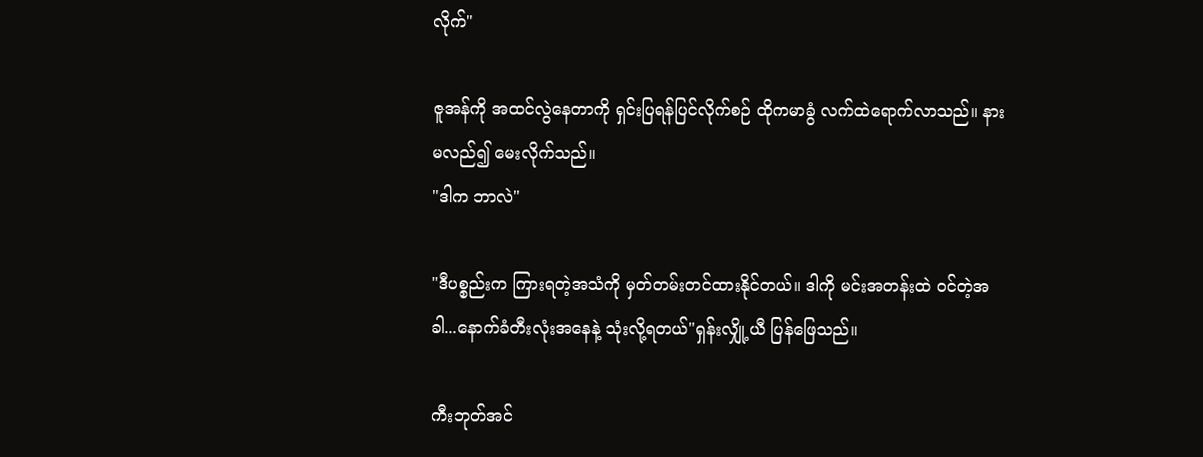လိုက်"

ဇူအန်ကို အထင်လွဲနေတာကို ရှင်းပြရန်ပြင်လိုက်စဉ် ထိုကမာခွံ လက်ထဲရောက်လာသည်။ နားမလည်၍ မေးလိုက်သည်။
"ဒါက ဘာလဲ"

"ဒီပစ္စည်းက ကြားရတဲ့အသံကို မှတ်တမ်းတင်ထားနိုင်တယ်။ ဒါကို မင်းအတန်းထဲ ဝင်တဲ့အခါ...နောက်ခံတီးလုံးအနေနဲ့ သုံးလို့ရတယ်"ရှန်းလျှို့ယီ ပြန်ဖြေသည်။

ကီးဘုတ်အင်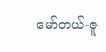မော်တယ်-ဇူ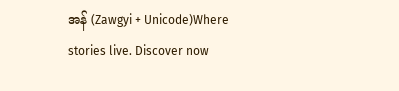အန် (Zawgyi + Unicode)Where stories live. Discover now